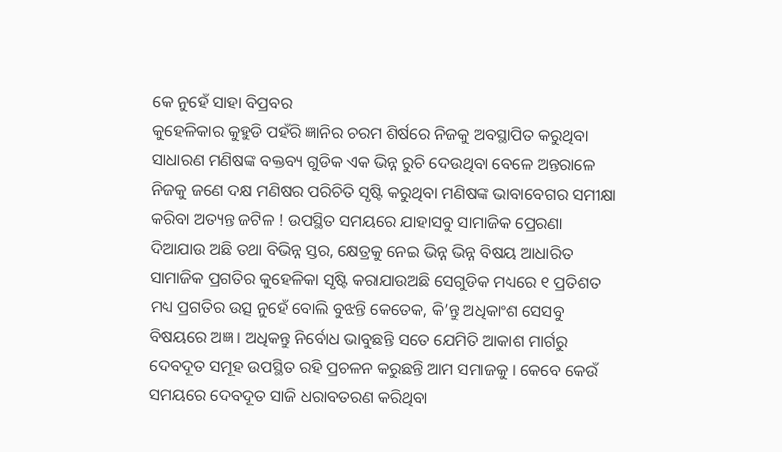କେ ନୁହେଁ ସାହା ବିପ୍ରବର
କୁହେଳିକାର କୁହୁଡି ପହଁରି ଜ୍ଞାନିର ଚରମ ଶିର୍ଷରେ ନିଜକୁ ଅବସ୍ଥାପିତ କରୁଥିବା ସାଧାରଣ ମଣିଷଙ୍କ ବକ୍ତବ୍ୟ ଗୁଡିକ ଏକ ଭିନ୍ନ ରୁଚି ଦେଉଥିବା ବେଳେ ଅନ୍ତରାଳେ ନିଜକୁ ଜଣେ ଦକ୍ଷ ମଣିଷର ପରିଚିତି ସୃଷ୍ଟି କରୁଥିବା ମଣିଷଙ୍କ ଭାବାବେଗର ସମୀକ୍ଷା କରିବା ଅତ୍ୟନ୍ତ ଜଟିଳ ! ଉପସ୍ଥିତ ସମୟରେ ଯାହାସବୁ ସାମାଜିକ ପ୍ରେରଣା ଦିଆଯାଉ ଅଛି ତଥା ବିଭିନ୍ନ ସ୍ତର, କ୍ଷେତ୍ରକୁ ନେଇ ଭିନ୍ନ ଭିନ୍ନ ବିଷୟ ଆଧାରିତ ସାମାଜିକ ପ୍ରଗତିର କୁହେଳିକା ସୃଷ୍ଟି କରାଯାଉଅଛି ସେଗୁଡିକ ମଧ୍ୟରେ ୧ ପ୍ରତିଶତ ମଧ୍ୟ ପ୍ରଗତିର ଉତ୍ସ ନୁହେଁ ବୋଲି ବୁଝନ୍ତି କେତେକ, କି’ନ୍ତୁ ଅଧିକାଂଶ ସେସବୁ ବିଷୟରେ ଅଜ୍ଞ । ଅଧିକନ୍ତୁ ନିର୍ବୋଧ ଭାବୁଛନ୍ତି ସତେ ଯେମିତି ଆକାଶ ମାର୍ଗରୁ ଦେବଦୂତ ସମୂହ ଉପସ୍ଥିତ ରହି ପ୍ରଚଳନ କରୁଛନ୍ତି ଆମ ସମାଜକୁ । କେବେ କେଉଁ ସମୟରେ ଦେବଦୂତ ସାଜି ଧରାବତରଣ କରିଥିବା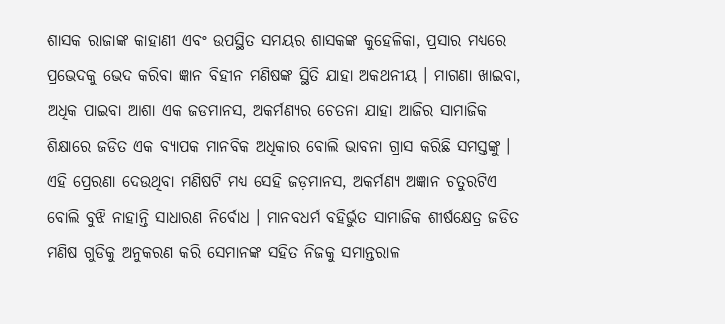ଶାସକ ରାଜାଙ୍କ କାହାଣୀ ଏବଂ ଉପସ୍ଥିତ ସମୟର ଶାସକଙ୍କ କୁହେଳିକା, ପ୍ରସାର ମଧ୍ୟରେ ପ୍ରଭେଦକୁ ଭେଦ କରିବା ଜ୍ଞାନ ବିହୀନ ମଣିଷଙ୍କ ସ୍ଥିତି ଯାହା ଅକଥନୀୟ । ମାଗଣା ଖାଇବା, ଅଧିକ ପାଇବା ଆଶା ଏକ ଜଡମାନସ, ଅକର୍ମଣ୍ୟର ଚେତନା ଯାହା ଆଜିର ସାମାଜିକ ଶିକ୍ଷାରେ ଜଡିତ ଏକ ବ୍ୟାପକ ମାନବିକ ଅଧିକାର ବୋଲି ଭାବନା ଗ୍ରାସ କରିଛି ସମସ୍ତଙ୍କୁ । ଏହି ପ୍ରେରଣା ଦେଉଥିବା ମଣିଷଟି ମଧ୍ୟ ସେହି ଜଡ଼ମାନସ, ଅକର୍ମଣ୍ୟ ଅଜ୍ଞାନ ଚତୁରଟିଏ ବୋଲି ବୁଝି ନାହାନ୍ତି ସାଧାରଣ ନିର୍ବୋଧ । ମାନବଧର୍ମ ବହିର୍ଭୁତ ସାମାଜିକ ଶୀର୍ଷକ୍ଷେତ୍ର ଜଡିତ ମଣିଷ ଗୁଡିକୁ ଅନୁକରଣ କରି ସେମାନଙ୍କ ସହିତ ନିଜକୁ ସମାନ୍ତରାଳ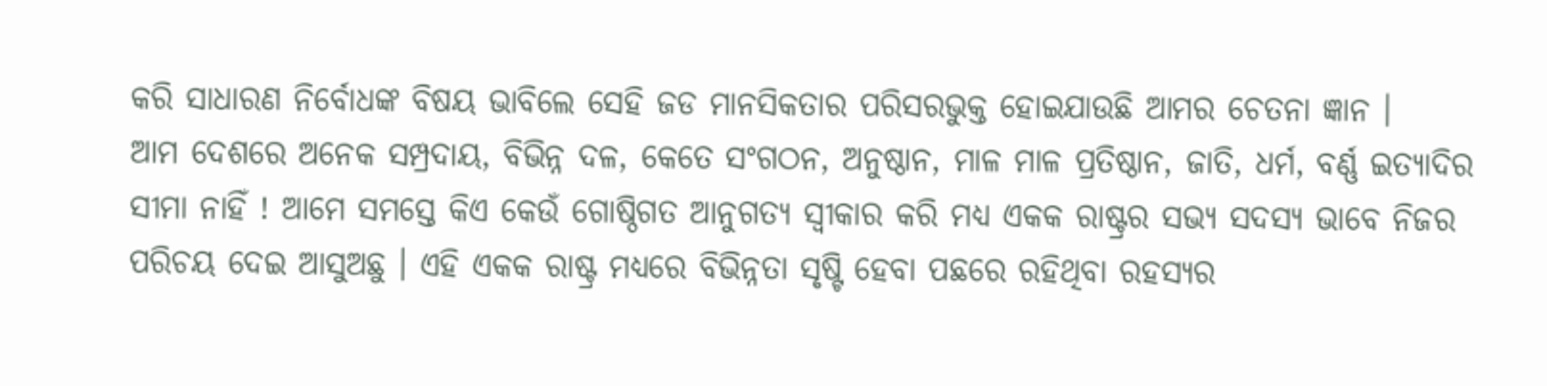କରି ସାଧାରଣ ନିର୍ବୋଧଙ୍କ ବିଷୟ ଭାବିଲେ ସେହି ଜଡ ମାନସିକତାର ପରିସରଭୁକ୍ତ ହୋଇଯାଉଛି ଆମର ଚେତନା ଜ୍ଞାନ ।
ଆମ ଦେଶରେ ଅନେକ ସମ୍ପ୍ରଦାୟ, ବିଭିନ୍ନ ଦଳ, କେତେ ସଂଗଠନ, ଅନୁଷ୍ଠାନ, ମାଳ ମାଳ ପ୍ରତିଷ୍ଠାନ, ଜାତି, ଧର୍ମ, ବର୍ଣ୍ଣ ଇତ୍ୟାଦିର ସୀମା ନାହିଁ ! ଆମେ ସମସ୍ତେ କିଏ କେଉଁ ଗୋଷ୍ଠିଗତ ଆନୁଗତ୍ୟ ସ୍ୱୀକାର କରି ମଧ୍ୟ ଏକକ ରାଷ୍ଟ୍ରର ସଭ୍ୟ ସଦସ୍ୟ ଭାବେ ନିଜର ପରିଚୟ ଦେଇ ଆସୁଅଛୁ । ଏହି ଏକକ ରାଷ୍ଟ୍ର ମଧ୍ୟରେ ବିଭିନ୍ନତା ସୃଷ୍ଟି ହେବା ପଛରେ ରହିଥିବା ରହସ୍ୟର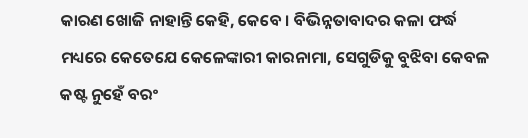କାରଣ ଖୋଜି ନାହାନ୍ତି କେହି, କେବେ । ବିଭିନ୍ନତାବାଦର କଳା ଫର୍ଦ୍ଧ ମଧ୍ୟରେ କେତେଯେ କେଳେଙ୍କାରୀ କାରନାମା, ସେଗୁଡିକୁ ବୁଝିବା କେବଳ କଷ୍ଟ ନୁହେଁ ବରଂ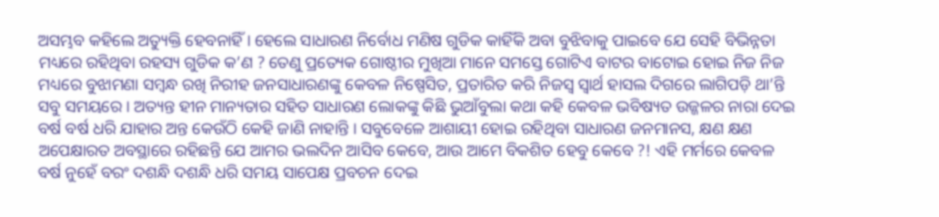ଅସମ୍ଭବ କହିଲେ ଅତ୍ୟୁକ୍ତି ହେବନାହିଁ । ହେଲେ ସାଧାରଣ ନିର୍ବୋଧ ମଣିଷ ଗୁଡିକ କାହିଁକି ଅବା ବୁଝିବାକୁ ପାଇବେ ଯେ ସେହି ବିଭିନ୍ନତା ମଧ୍ୟରେ ରହିଥିବା ରହସ୍ୟ ଗୁଡିକ କ’ଣ ? ତେଣୁ ପ୍ରତ୍ୟେକ ଗୋଷ୍ଠୀର ମୁଖିଆ ମାନେ ସମସ୍ତେ ଗୋଟିଏ ବାଟର ବାଟୋଇ ହୋଇ ନିଜ ନିଜ ମଧ୍ୟରେ ବୁଝାମଣା ସମ୍ବନ୍ଧ ରଖି ନିରୀହ ଜନସାଧାରଣଙ୍କୁ କେବଳ ନିଷ୍ପେସିତ, ପ୍ରତାରିତ କରି ନିଜସ୍ୱ ସ୍ୱାର୍ଥ ହାସଲ ଦିଗରେ ଲାଗିପଡ଼ି ଥା’ନ୍ତି ସବୁ ସମୟରେ । ଅତ୍ୟନ୍ତ ହୀନ ମାନ୍ୟତାର ସହିତ ସାଧାରଣ ଲୋକଙ୍କୁ କିଛି ଭୁଆଁବୁଲା କଥା କହି କେବଳ ଭବିଷ୍ୟତ ଉଜ୍ଜଳର ନାରା ଦେଇ ବର୍ଷ ବର୍ଷ ଧରି ଯାହାର ଅନ୍ତ କେଉଁଠି କେହି ଜାଣି ନାହାନ୍ତି । ସବୁବେଳେ ଆଶାୟୀ ହୋଇ ରହିଥିବା ସାଧାରଣ ଜନମାନସ, କ୍ଷଣ କ୍ଷଣ ଅପେକ୍ଷାରତ ଅବସ୍ଥାରେ ରହିଛନ୍ତି ଯେ ଆମର ଭଲଦିନ ଆସିବ କେବେ, ଆଉ ଆମେ ବିକଶିତ ହେବୁ କେବେ ?! ଏହି ମର୍ମରେ କେବଳ ବର୍ଷ ନୁହେଁ ବରଂ ଦଶନ୍ଧି ଦଶନ୍ଧି ଧରି ସମୟ ସାପେକ୍ଷ ପ୍ରବଚନ ଦେଇ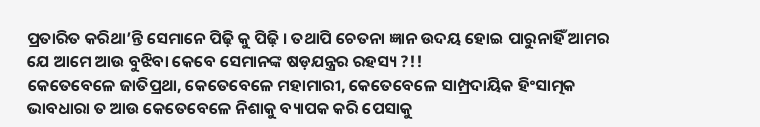ପ୍ରତାରିତ କରିଥା’ନ୍ତି ସେମାନେ ପିଢ଼ି କୁ ପିଢ଼ି । ତଥାପି ଚେତନା ଜ୍ଞାନ ଉଦୟ ହୋଇ ପାରୁନାହିଁ ଆମର ଯେ ଆମେ ଆଉ ବୁଝିବା କେବେ ସେମାନଙ୍କ ଷଡ଼ଯନ୍ତ୍ରର ରହସ୍ୟ ?!!
କେତେବେଳେ ଜାତିପ୍ରଥା, କେତେବେଳେ ମହାମାରୀ, କେତେବେଳେ ସାମ୍ପ୍ରଦାୟିକ ହିଂସାତ୍ମକ ଭାବଧାରା ତ ଆଉ କେତେବେଳେ ନିଶାକୁ ବ୍ୟାପକ କରି ପେସାକୁ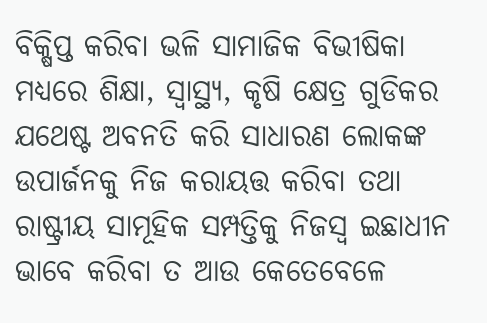ବିକ୍ଷିପ୍ତ କରିବା ଭଳି ସାମାଜିକ ବିଭୀଷିକା ମଧ୍ୟରେ ଶିକ୍ଷା, ସ୍ୱାସ୍ଥ୍ୟ, କୃଷି କ୍ଷେତ୍ର ଗୁଡିକର ଯଥେଷ୍ଟ ଅବନତି କରି ସାଧାରଣ ଲୋକଙ୍କ ଉପାର୍ଜନକୁ ନିଜ କରାୟତ୍ତ କରିବା ତଥା ରାଷ୍ଟ୍ରୀୟ ସାମୂହିକ ସମ୍ପତ୍ତିକୁ ନିଜସ୍ୱ ଇଛାଧୀନ ଭାବେ କରିବା ତ ଆଉ କେତେବେଳେ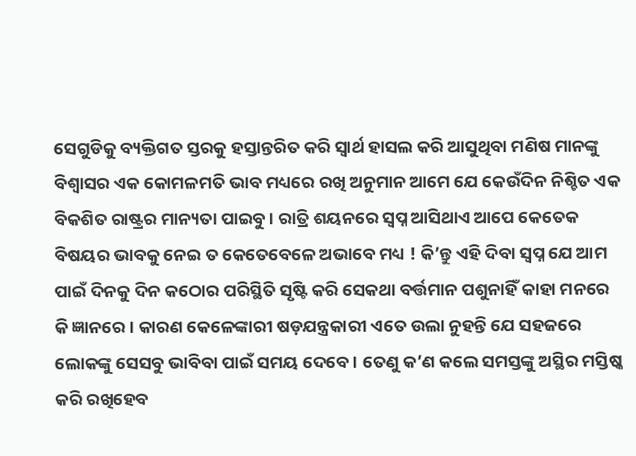ସେଗୁଡିକୁ ବ୍ୟକ୍ତିଗତ ସ୍ତରକୁ ହସ୍ତାନ୍ତରିତ କରି ସ୍ୱାର୍ଥ ହାସଲ କରି ଆସୁଥିବା ମଣିଷ ମାନଙ୍କୁ ବିଶ୍ୱାସର ଏକ କୋମଳମତି ଭାବ ମଧ୍ୟରେ ରଖି ଅନୁମାନ ଆମେ ଯେ କେଉଁଦିନ ନିଶ୍ଚିତ ଏକ ବିକଶିତ ରାଷ୍ଟ୍ରର ମାନ୍ୟତା ପାଇବୁ । ରାତ୍ରି ଶୟନରେ ସ୍ୱପ୍ନ ଆସିଥାଏ ଆପେ କେତେକ ବିଷୟର ଭାବକୁ ନେଇ ତ କେତେବେଳେ ଅଭାବେ ମଧ୍ୟ ! କି’ନ୍ତୁ ଏହି ଦିବା ସ୍ୱପ୍ନ ଯେ ଆମ ପାଇଁ ଦିନକୁ ଦିନ କଠୋର ପରିସ୍ଥିତି ସୃଷ୍ଟି କରି ସେକଥା ବର୍ତ୍ତମାନ ପଶୁନାହିଁ କାହା ମନରେ କି ଜ୍ଞାନରେ । କାରଣ କେଳେଙ୍କାରୀ ଷଡ଼ଯନ୍ତ୍ରକାରୀ ଏତେ ଉଲା ନୁହନ୍ତି ଯେ ସହଜରେ ଲୋକଙ୍କୁ ସେସବୁ ଭାବିବା ପାଇଁ ସମୟ ଦେବେ । ତେଣୁ କ’ଣ କଲେ ସମସ୍ତଙ୍କୁ ଅସ୍ଥିର ମସ୍ତିଷ୍କ କରି ରଖିହେବ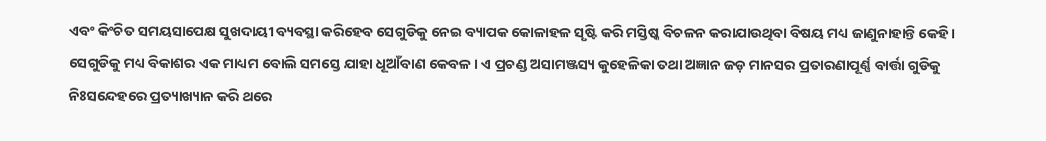ଏବଂ କିଂଚିତ ସମୟସାପେକ୍ଷ ସୁଖଦାୟୀ ବ୍ୟବସ୍ଥା କରିହେବ ସେଗୁଡିକୁ ନେଇ ବ୍ୟାପକ କୋଳାହଳ ସୃଷ୍ଟି କରି ମସ୍ତିଷ୍କ ବିଚଳନ କରାଯାଉଥିବା ବିଷୟ ମଧ୍ୟ ଜାଣୁନାହାନ୍ତି କେହି । ସେଗୁଡିକୁ ମଧ୍ୟ ବିକାଶର ଏକ ମାଧ୍ୟମ ବୋଲି ସମସ୍ତେ ଯାହା ଧୂଆଁବାଣ କେବଳ । ଏ ପ୍ରଚଣ୍ଡ ଅସାମଞ୍ଜସ୍ୟ କୁହେଳିକା ତଥା ଅଜ୍ଞାନ ଜଡ଼ ମାନସର ପ୍ରତାରଣାପୂର୍ଣ୍ଣ ବାର୍ତ୍ତା ଗୁଡିକୁ ନିଃସନ୍ଦେହରେ ପ୍ରତ୍ୟାଖ୍ୟାନ କରି ଥରେ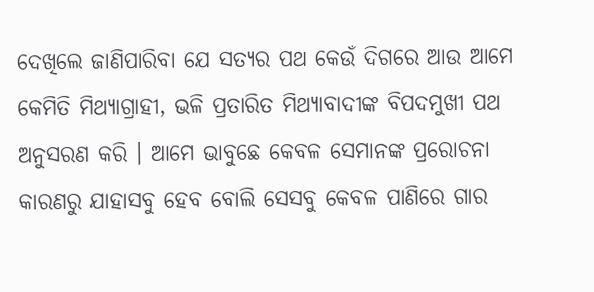ଦେଖିଲେ ଜାଣିପାରିବା ଯେ ସତ୍ୟର ପଥ କେଉଁ ଦିଗରେ ଆଉ ଆମେ କେମିତି ମିଥ୍ୟାଗ୍ରାହୀ, ଭଳି ପ୍ରତାରିତ ମିଥ୍ୟାବାଦୀଙ୍କ ବିପଦମୁଖୀ ପଥ ଅନୁସରଣ କରି । ଆମେ ଭାବୁଛେ କେବଳ ସେମାନଙ୍କ ପ୍ରରୋଚନା କାରଣରୁ ଯାହାସବୁ ହେବ ବୋଲି ସେସବୁ କେବଳ ପାଣିରେ ଗାର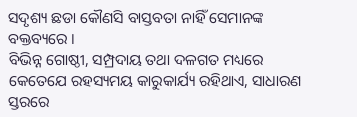ସଦୃଶ୍ୟ ଛଡା କୌଣସି ବାସ୍ତବତା ନାହିଁ ସେମାନଙ୍କ ବକ୍ତବ୍ୟରେ ।
ବିଭିନ୍ନ ଗୋଷ୍ଠୀ, ସମ୍ପ୍ରଦାୟ ତଥା ଦଳଗତ ମଧ୍ୟରେ କେତେଯେ ରହସ୍ୟମୟ କାରୁକାର୍ଯ୍ୟ ରହିଥାଏ, ସାଧାରଣ ସ୍ତରରେ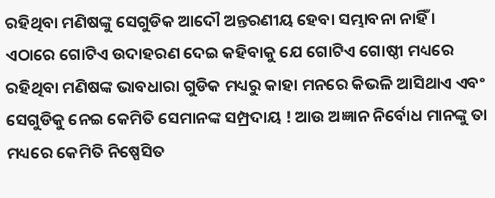ରହିଥିବା ମଣିଷଙ୍କୁ ସେଗୁଡିକ ଆଦୌ ଅନ୍ତରଣୀୟ ହେବା ସମ୍ଭାବନା ନାହିଁ । ଏଠାରେ ଗୋଟିଏ ଉଦାହରଣ ଦେଇ କହିବାକୁ ଯେ ଗୋଟିଏ ଗୋଷ୍ଠୀ ମଧ୍ୟରେ ରହିଥିବା ମଣିଷଙ୍କ ଭାବଧାରା ଗୁଡିକ ମଧ୍ୟରୁ କାହା ମନରେ କିଭଳି ଆସିଥାଏ ଏବଂ ସେଗୁଡିକୁ ନେଇ କେମିତି ସେମାନଙ୍କ ସମ୍ପ୍ରଦାୟ ! ଆଉ ଅଜ୍ଞାନ ନିର୍ବୋଧ ମାନଙ୍କୁ ତା ମଧ୍ୟରେ କେମିତି ନିଷ୍ପେସିତ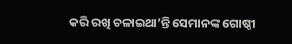କରି ରଖି ଚଳାଇଥା’ନ୍ତି ସେମାନଙ୍କ ଗୋଷ୍ଠୀ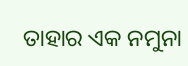ତାହାର ଏକ ନମୁନା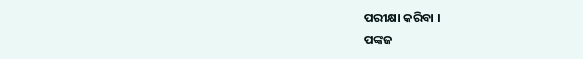ପରୀକ୍ଷା କରିବା ।
ପଙ୍କଜ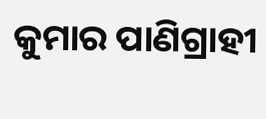କୁମାର ପାଣିଗ୍ରାହୀ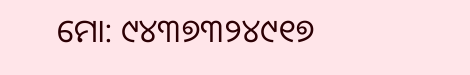ମୋ: ୯୪୩୭୩୨୪୯୧୭